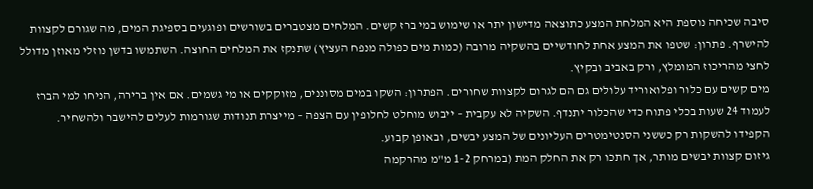סיבה שכיחה נוספת היא המלחת המצע כתוצאה מדישון יתר או שימוש במי ברז קשים. המלחים מצטברים בשורשים ופוגעים בספיגת המים, מה שגורם לקצוות להישרף. פתרון: שטפו את המצע אחת לחודשיים בהשקיה מרובה (כמות מים כפולה מנפח העציץ) שתנקז את המלחים החוצה. השתמשו בדשן נוזלי מאוזן מדולל לחצי מהריכוז המומלץ, ורק באביב ובקיץ.
מים קשים עם כלור ופלואוריד עלולים גם הם לגרום לקצוות שחורים. הפתרון: השקו במים מסוננים, מזוקקים או מי גשמים. אם אין ברירה, הניחו למי הברז לעמוד 24 שעות בכלי פתוח כדי שהכלור יתנדף. השקיה לא עקבית – ייבוש מוחלט לחלופין עם הצפה – מייצרת תנודות שגורמות לעלים להישבר ולהשחיר. הקפידו להשקות רק כששני הסנטימטרים העליונים של המצע יבשים, ובאופן קבוע.
גיזום קצוות יבשים מותר, אך חתכו רק את החלק המת (במרחק 1-2 מ"מ מהרקמה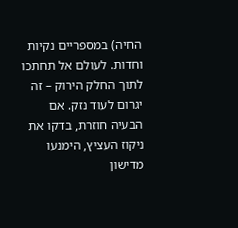החיה) במספריים נקיות וחדות. לעולם אל תחתכו לתוך החלק הירוק – זה יגרום לעוד נזק. אם הבעיה חוזרת, בדקו את ניקוז העציץ, הימנעו מדישון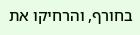בחורף, והרחיקו את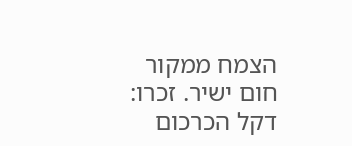הצמח ממקור חום ישיר. זכרו: דקל הכרכום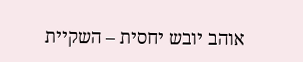אוהב יובש יחסית – השקיית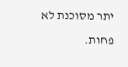יתר מסוכנת לא פחות.